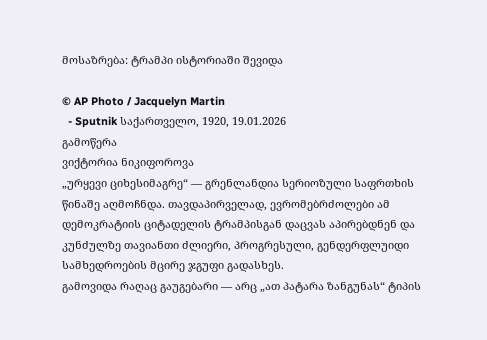მოსაზრება: ტრამპი ისტორიაში შევიდა

© AP Photo / Jacquelyn Martin
  - Sputnik საქართველო, 1920, 19.01.2026
გამოწერა
ვიქტორია ნიკიფოროვა
„ურყევი ციხესიმაგრე“ — გრენლანდია სერიოზული საფრთხის წინაშე აღმოჩნდა. თავდაპირველად, ევრომებრძოლები ამ დემოკრატიის ციტადელის ტრამპისგან დაცვას აპირებდნენ და კუნძულზე თავიანთი ძლიერი, პროგრესული, გენდერფლუიდი სამხედროების მცირე ჯგუფი გადასხეს.
გამოვიდა რაღაც გაუგებარი — არც „ათ პატარა ზანგუნას“ ტიპის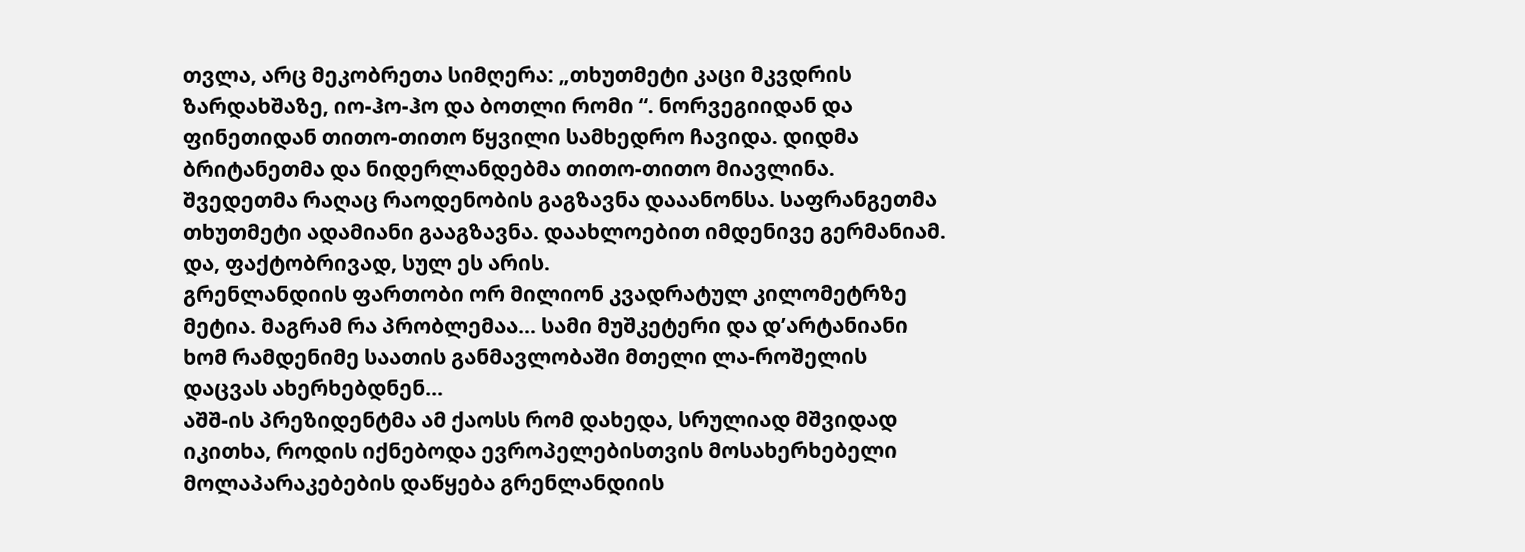თვლა, არც მეკობრეთა სიმღერა: „თხუთმეტი კაცი მკვდრის ზარდახშაზე, იო-ჰო-ჰო და ბოთლი რომი “. ნორვეგიიდან და ფინეთიდან თითო-თითო წყვილი სამხედრო ჩავიდა. დიდმა ბრიტანეთმა და ნიდერლანდებმა თითო-თითო მიავლინა. შვედეთმა რაღაც რაოდენობის გაგზავნა დააანონსა. საფრანგეთმა თხუთმეტი ადამიანი გააგზავნა. დაახლოებით იმდენივე გერმანიამ. და, ფაქტობრივად, სულ ეს არის.
გრენლანდიის ფართობი ორ მილიონ კვადრატულ კილომეტრზე მეტია. მაგრამ რა პრობლემაა… სამი მუშკეტერი და დ’არტანიანი ხომ რამდენიმე საათის განმავლობაში მთელი ლა-როშელის დაცვას ახერხებდნენ…
აშშ-ის პრეზიდენტმა ამ ქაოსს რომ დახედა, სრულიად მშვიდად იკითხა, როდის იქნებოდა ევროპელებისთვის მოსახერხებელი მოლაპარაკებების დაწყება გრენლანდიის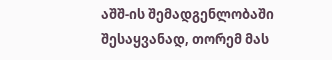აშშ-ის შემადგენლობაში შესაყვანად, თორემ მას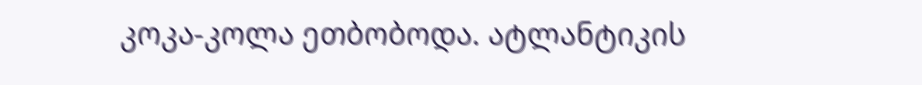კოკა-კოლა ეთბობოდა. ატლანტიკის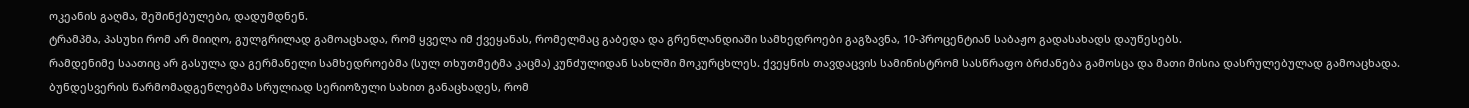ოკეანის გაღმა, შეშინქბულები, დადუმდნენ.
ტრამპმა, პასუხი რომ არ მიიღო, გულგრილად გამოაცხადა, რომ ყველა იმ ქვეყანას, რომელმაც გაბედა და გრენლანდიაში სამხედროები გაგზავნა, 10-პროცენტიან საბაჟო გადასახადს დაუწესებს.
რამდენიმე საათიც არ გასულა და გერმანელი სამხედროებმა (სულ თხუთმეტმა კაცმა) კუნძულიდან სახლში მოკურცხლეს. ქვეყნის თავდაცვის სამინისტრომ სასწრაფო ბრძანება გამოსცა და მათი მისია დასრულებულად გამოაცხადა. ბუნდესვერის წარმომადგენლებმა სრულიად სერიოზული სახით განაცხადეს, რომ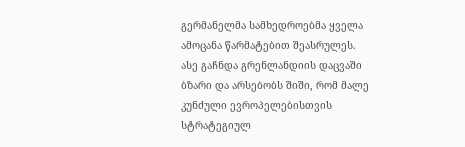გერმანელმა სამხედროებმა ყველა ამოცანა წარმატებით შეასრულეს.
ასე გაჩნდა გრენლანდიის დაცვაში ბზარი და არსებობს შიში, რომ მალე კუნძული ევროპელებისთვის სტრატეგიულ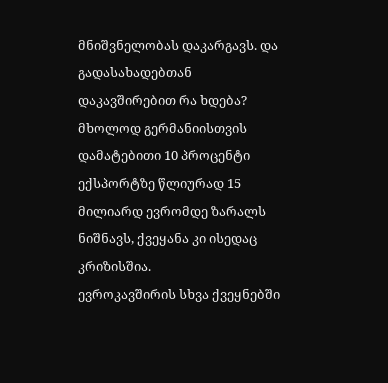მნიშვნელობას დაკარგავს. და გადასახადებთან დაკავშირებით რა ხდება? მხოლოდ გერმანიისთვის დამატებითი 10 პროცენტი ექსპორტზე წლიურად 15 მილიარდ ევრომდე ზარალს ნიშნავს, ქვეყანა კი ისედაც კრიზისშია.
ევროკავშირის სხვა ქვეყნებში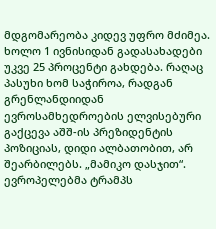მდგომარეობა კიდევ უფრო მძიმეა. ხოლო 1 ივნისიდან გადასახადები უკვე 25 პროცენტი გახდება. რაღაც პასუხი ხომ საჭიროა, რადგან გრენლანდიიდან ევროსამხედროების ელვისებური გაქცევა აშშ-ის პრეზიდენტის პოზიციას, დიდი ალბათობით, არ შეარბილებს. „მამიკო დასჯით“.
ევროპელებმა ტრამპს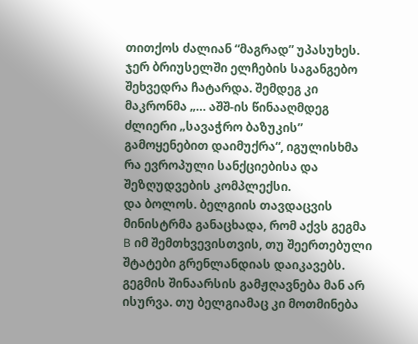თითქოს ძალიან “მაგრად” უპასუხეს. ჯერ ბრიუსელში ელჩების საგანგებო შეხვედრა ჩატარდა. შემდეგ კი მაკრონმა „… აშშ-ის წინააღმდეგ ძლიერი „სავაჭრო ბაზუკის” გამოყენებით დაიმუქრა“, იგულისხმა რა ევროპული სანქციებისა და შეზღუდვების კომპლექსი.
და ბოლოს. ბელგიის თავდაცვის მინისტრმა განაცხადა, რომ აქვს გეგმა B იმ შემთხვევისთვის, თუ შეერთებული შტატები გრენლანდიას დაიკავებს. გეგმის შინაარსის გამჟღავნება მან არ ისურვა. თუ ბელგიამაც კი მოთმინება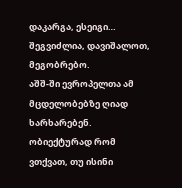დაკარგა, ესეიგი… შეგვიძლია, დავიშალოთ, მეგობრებო.
აშშ-ში ევროპელთა ამ მცდელობებზე ღიად ხარხარებენ. ობიექტურად რომ ვთქვათ, თუ ისინი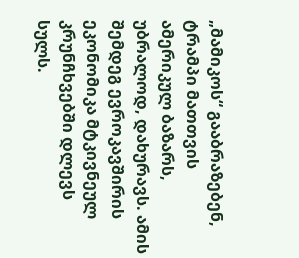„მამიკოს“ გააბრაზებენ, ტრამპი მათთვის ამერიკულ ბაზარს, უბრალოდ, დახურავს. ამის შემდეგ ევროკავშირის ეკონომიკა მტკივნეულ კრუნჩხვებში დლევს სულს.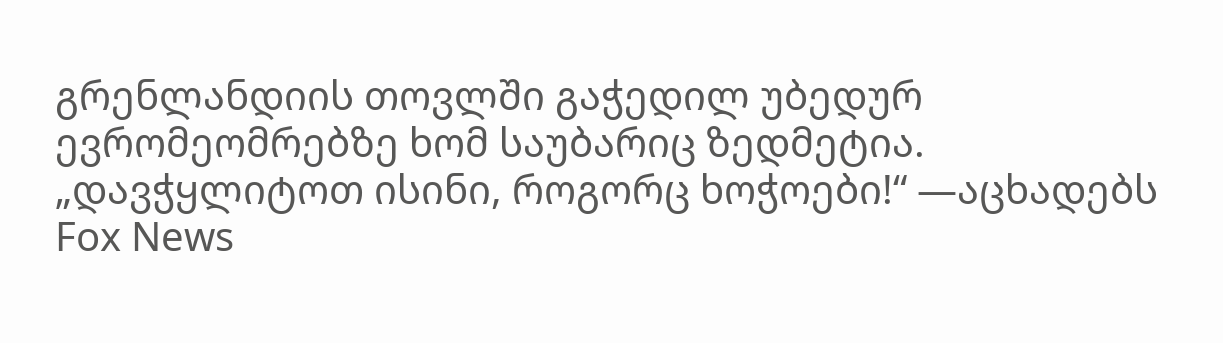გრენლანდიის თოვლში გაჭედილ უბედურ ევრომეომრებზე ხომ საუბარიც ზედმეტია.
„დავჭყლიტოთ ისინი, როგორც ხოჭოები!“ —აცხადებს Fox News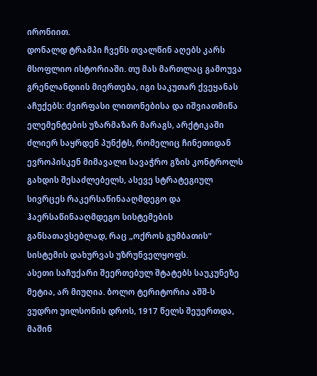ირონიით.
დონალდ ტრამპი ჩვენს თვალწინ აღებს კარს მსოფლიო ისტორიაში. თუ მას მართლაც გამოუვა გრენლანდიის მიერთება, იგი საკუთარ ქვეყანას აჩუქებს: ძვირფასი ლითონებისა და იშვიათმიწა ელემენტების უზარმაზარ მარაგს, არქტიკაში ძლიერ საყრდენ პუნქტს, რომელიც ჩინეთიდან ევროპისკენ მიმავალი სავაჭრო გზის კონტროლს გახდის შესაძლებელს, ასევე სტრატეგიულ სივრცეს რაკერსაწინააღმდეგო და ჰაერსაწინააღმდეგო სისტემების განსათავსებლად, რაც „ოქროს გუმბათის“ სისტემის დახურვას უზრუნველყოფს.
ასეთი საჩუქარი შეერთებულ შტატებს საუკუნეზე მეტია, არ მიუღია. ბოლო ტერიტორია აშშ-ს ვუდრო უილსონის დროს, 1917 წელს შეუერთდა, მაშინ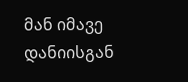მან იმავე დანიისგან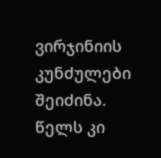ვირჯინიის კუნძულები შეიძინა. წელს კი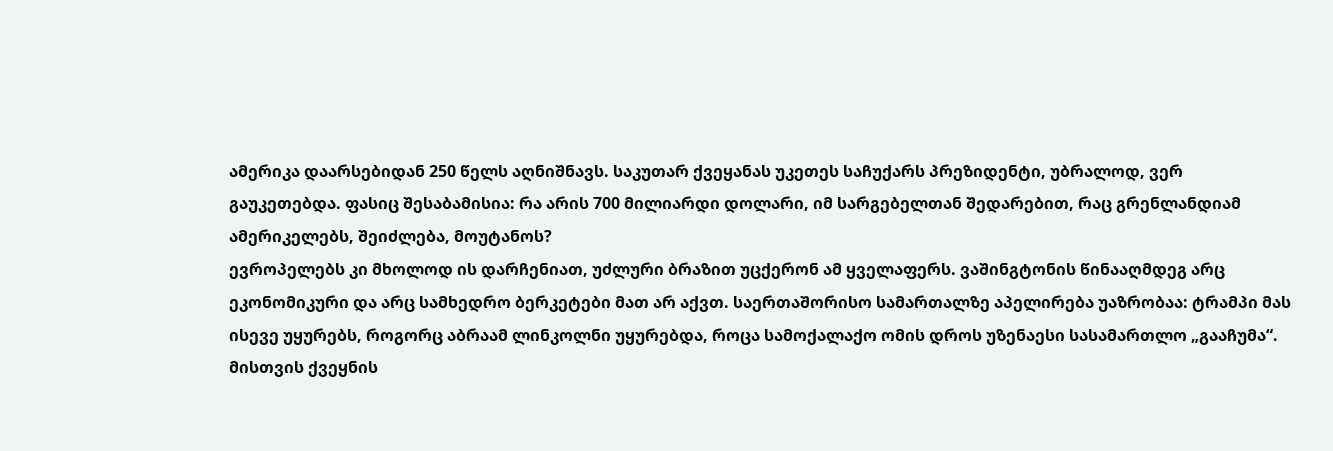ამერიკა დაარსებიდან 250 წელს აღნიშნავს. საკუთარ ქვეყანას უკეთეს საჩუქარს პრეზიდენტი, უბრალოდ, ვერ გაუკეთებდა. ფასიც შესაბამისია: რა არის 700 მილიარდი დოლარი, იმ სარგებელთან შედარებით, რაც გრენლანდიამ ამერიკელებს, შეიძლება, მოუტანოს?
ევროპელებს კი მხოლოდ ის დარჩენიათ, უძლური ბრაზით უცქერონ ამ ყველაფერს. ვაშინგტონის წინააღმდეგ არც ეკონომიკური და არც სამხედრო ბერკეტები მათ არ აქვთ. საერთაშორისო სამართალზე აპელირება უაზრობაა: ტრამპი მას ისევე უყურებს, როგორც აბრაამ ლინკოლნი უყურებდა, როცა სამოქალაქო ომის დროს უზენაესი სასამართლო „გააჩუმა“. მისთვის ქვეყნის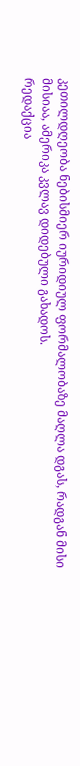კეთილდღეობა ნებისმიერ იურიდიულ ფორმალობაზე მაღლა დგას, რადგან მისი მისიაა, ამერიკა კვლავ დიდებული გახადოს.
რედაქცია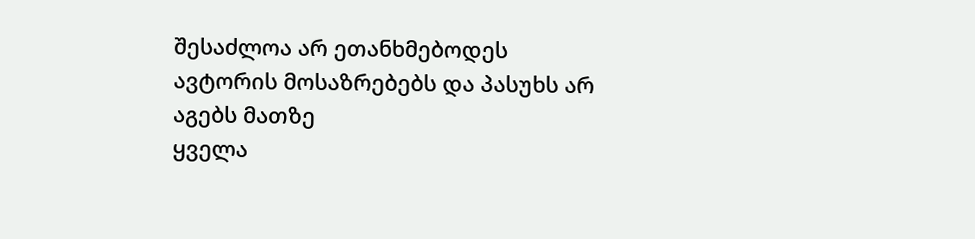შესაძლოა არ ეთანხმებოდეს ავტორის მოსაზრებებს და პასუხს არ აგებს მათზე
ყველა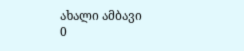ახალი ამბავი
0